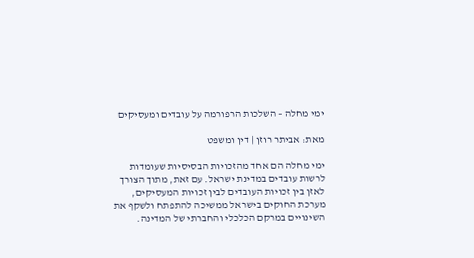ימי מחלה – השלכות הרפורמה על עובדים ומעסיקים

מאת: אביתר רוזן | דין ומשפט

ימי מחלה הם אחד מהזכויות הבסיסיות שעומדות לרשות עובדים במדינת ישראל. עם זאת, מתוך הצורך לאזן בין זכויות העובדים לבין זכויות המעסיקים, מערכת החוקים בישראל ממשיכה להתפתח ולשקף את השינויים במרקם הכלכלי והחברתי של המדינה.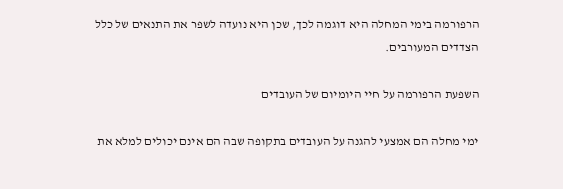הרפורמה בימי המחלה היא דוגמה לכך, שכן היא נועדה לשפר את התנאים של כלל הצדדים המעורבים.

השפעת הרפורמה על חיי היומיום של העובדים

ימי מחלה הם אמצעי להגנה על העובדים בתקופה שבה הם אינם יכולים למלא את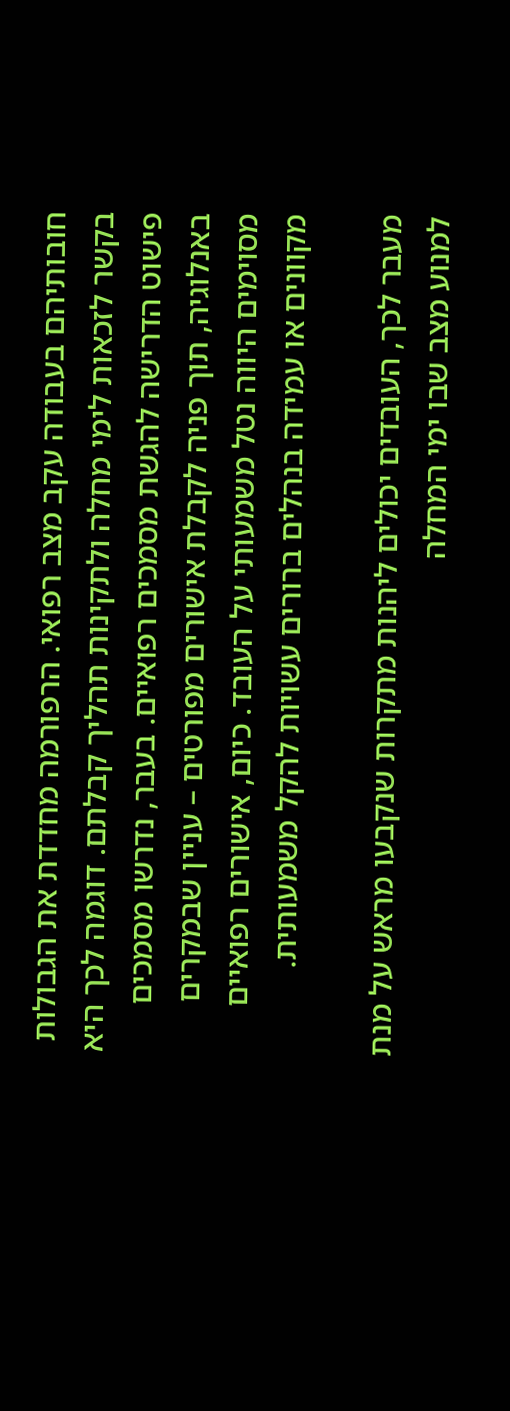חובותיהם בעבודה עקב מצב רפואי. הרפורמה מחדדת את הגבולות בקשר לזכאות לימי מחלה ולתקינות תהליך קבלתם. דוגמה לכך היא פישוט הדרישה להגשת מסמכים רפואיים. בעבר, נדרשו מסמכים באנלוגיה, תוך פניה לקבלת אישורים מפורטים – עניין שבמקרים מסוימים היווה נטל משמעותי על העובד. כיום, אישורים רפואיים מקוונים או עמידה בנהלים ברורים עשויות להקל משמעותית.

מעבר לכך, העובדים יכולים ליהנות מתקרות שנקבעו מראש על מנת למנוע מצב שבו ימי המחלה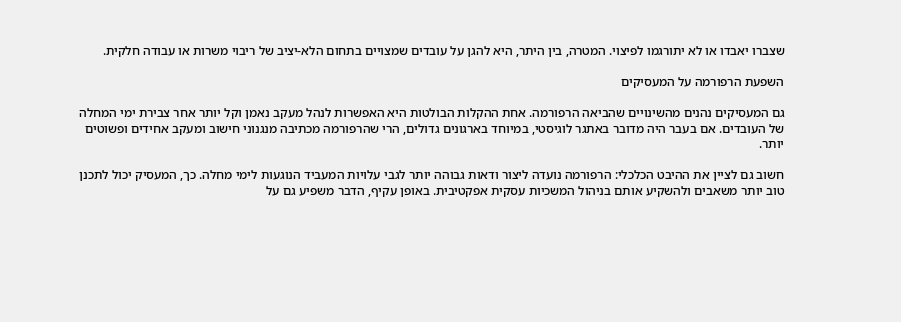שצברו יאבדו או לא יתורגמו לפיצוי. המטרה, בין היתר, היא להגן על עובדים שמצויים בתחום הלא-יציב של ריבוי משרות או עבודה חלקית.

השפעת הרפורמה על המעסיקים

גם המעסיקים נהנים מהשינויים שהביאה הרפורמה. אחת ההקלות הבולטות היא האפשרות לנהל מעקב נאמן וקל יותר אחר צבירת ימי המחלה של העובדים. אם בעבר היה מדובר באתגר לוגיסטי, במיוחד בארגונים גדולים, הרי שהרפורמה מכתיבה מנגנוני חישוב ומעקב אחידים ופשוטים יותר.

חשוב גם לציין את ההיבט הכלכלי: הרפורמה נועדה ליצור ודאות גבוהה יותר לגבי עלויות המעביד הנוגעות לימי מחלה. כך, המעסיק יכול לתכנן טוב יותר משאבים ולהשקיע אותם בניהול המשכיות עסקית אפקטיבית. באופן עקיף, הדבר משפיע גם על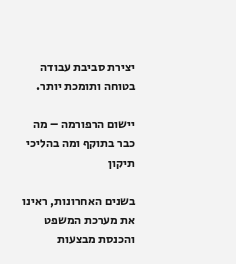יצירת סביבת עבודה בטוחה ותומכת יותר.

יישום הרפורמה – מה כבר בתוקף ומה בהליכי תיקון

בשנים האחרונות, ראינו את מערכת המשפט והכנסת מבצעות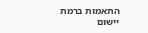התאמות ברמת יישום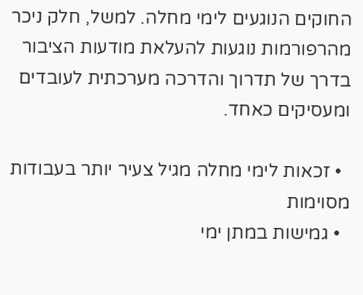החוקים הנוגעים לימי מחלה. למשל, חלק ניכר מהרפורמות נוגעות להעלאת מודעות הציבור בדרך של תדרוך והדרכה מערכתית לעובדים ומעסיקים כאחד.

  • זכאות לימי מחלה מגיל צעיר יותר בעבודות מסוימות
  • גמישות במתן ימי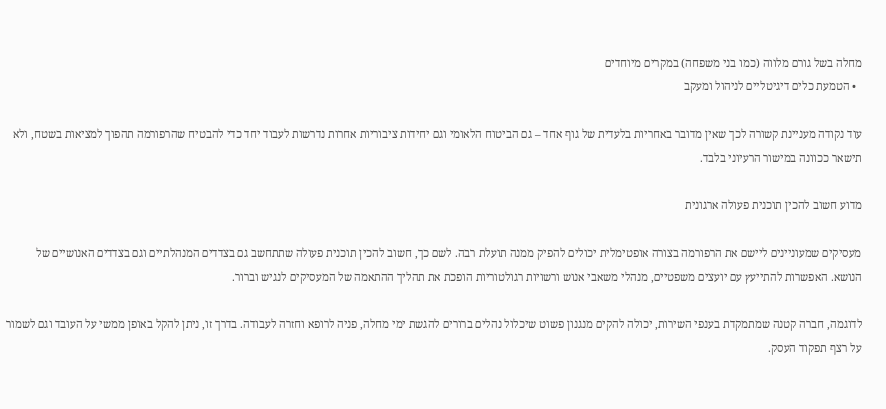מחלה בשל גורם מלווה (כמו בני משפחה) במקרים מיוחדים
  • הטמעת כלים דיגיטליים לניהול ומעקב

עוד נקודה מעניינת קשורה לכך שאין מדובר באחריות בלעדית של גוף אחד – גם הביטוח הלאומי וגם יחידות ציבוריות אחרות נדרשות לעבוד יחד כדי להבטיח שהרפורמה תהפוך למציאות בשטח, ולא תישאר ככוונה במישור הרעיוני בלבד.

מדוע חשוב להכין תוכנית פעולה ארגונית

מעסיקים שמעוניינים ליישם את הרפורמה בצורה אופטימלית יכולים להפיק ממנה תועלת רבה. לשם כך, חשוב להכין תוכנית פעולה שתתחשב גם בצדדים המנהלתיים וגם בצדדים האנושיים של הנושא. האפשרות להתייעץ עם יועצים משפטיים, מנהלי משאבי אנוש ורשויות רגולטוריות הופכת את תהליך ההתאמה של המעסיקים לנגיש וברור.

לדוגמה, חברה קטנה שמתמקדת בענפי השירות, יכולה להקים מנגנון פשוט שיכלול נהלים ברורים להגשת ימי מחלה, פניה לרופא וחזרה לעבודה. בדרך זו, ניתן להקל באופן ממשי על העובד וגם לשמור על רצף תפקוד העסק.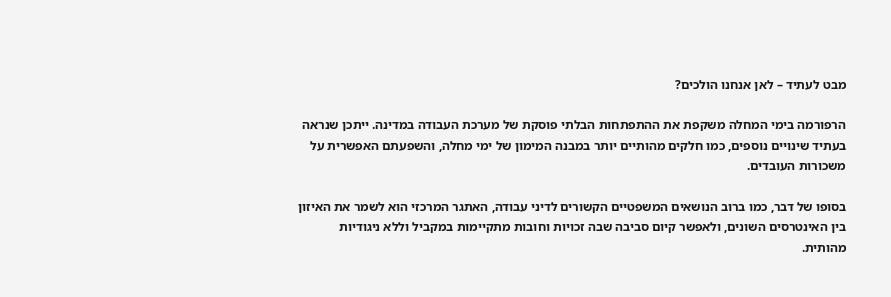מבט לעתיד – לאן אנחנו הולכים?

הרפורמה בימי המחלה משקפת את ההתפתחות הבלתי פוסקת של מערכת העבודה במדינה. ייתכן שנראה בעתיד שינויים נוספים, כמו חלקים מהותיים יותר במבנה המימון של ימי מחלה, והשפעתם האפשרית על משכורות העובדים.

בסופו של דבר, כמו ברוב הנושאים המשפטיים הקשורים לדיני עבודה, האתגר המרכזי הוא לשמר את האיזון בין האינטרסים השונים, ולאפשר קיום סביבה שבה זכויות וחובות מתקיימות במקביל וללא ניגודיות מהותית.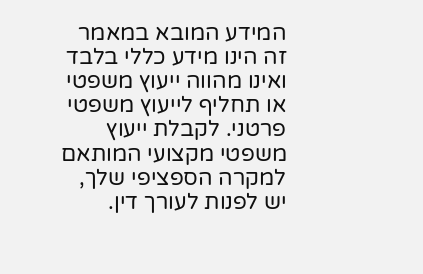המידע המובא במאמר זה הינו מידע כללי בלבד ואינו מהווה ייעוץ משפטי או תחליף לייעוץ משפטי פרטני. לקבלת ייעוץ משפטי מקצועי המותאם למקרה הספציפי שלך, יש לפנות לעורך דין.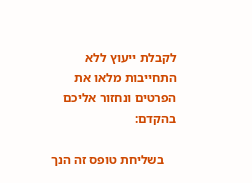לקבלת ייעוץ ללא התחייבות מלאו את הפרטים ונחזור אליכם בהקדם:

    בשליחת טופס זה הנך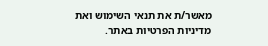מאשר/ת את תנאי השימוש ואת מדיניות הפרטיות באתר.